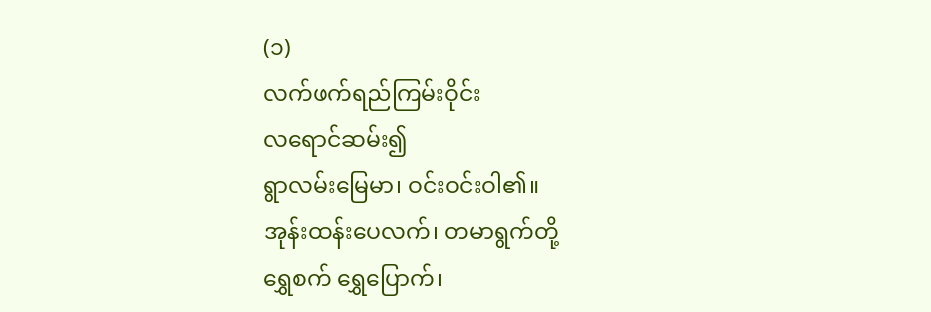(၁)
လက်ဖက်ရည်ကြမ်းဝိုင်း
လရောင်ဆမ်း၍
ရွာလမ်းမြေမာ၊ ဝင်းဝင်းဝါ၏။
အုန်းထန်းပေလက်၊ တမာရွက်တို့
ရွှေစက် ရွှေပြောက်၊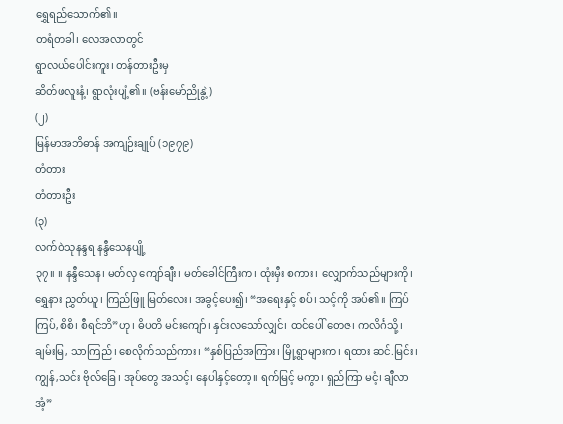ရွှေရည်သောက်၏။
တရံတခါ၊ လေအလာတွင်
ရွာလယ်ပေါင်းကူး၊ တန်တားဦးမှ
ဆိတ်ဖလူးနံ့၊ ရွာလုံးပျံ့၏။ (ဗန်းမော်ညိုနွဲ့)
(၂)
မြန်မာအဘိဓာန် အကျဉ်းချုပ် (၁၉၇၉)
တံတား
တံတားဦး
(၃)
လက်ဝဲသုနန္ဒရ နန္ဒီသေနပျို့
၃၇။ ။ နန္ဒီသေန၊ မတ်လှ ကျော်ချီး၊ မတ်ခေါင်ကြီးက၊ ထုံးမှီး စကား၊ လျှောက်သည်များကို၊ ရွှေနား ညွှတ်ယူ၊ ကြည်ဖြူ မြတ်လေး၊ အခွင့်ပေး၍၊ “အရေးနှင့် စပ်၊ သင့်ကို အပ်၏။ ကြပ်ကြပ်,စိစိ၊ စီရင်ဘိ”ဟု၊ ဓိပတိ မင်းကျော်၊ နှင်းလသော်လျှင်၊ ထင်ပေါ် တေဇ၊ ကလိင်္ဂသို့၊ ချမ်းမြ, သာကြည်၊ စေလိုက်သည်ကား၊ “နှစ်ပြည်အကြား၊ မြို့ရွာများက၊ ရထား ဆင်.မြင်း၊ ကျွန်,သင်း ဗိုလ်ခြေ၊ အုပ်တွေ အသင့်၊ နေပါနှင့်တော့။ ရက်မြင့် မကွာ၊ ရှည်ကြာ မငံ့၊ ချီလာအံ့”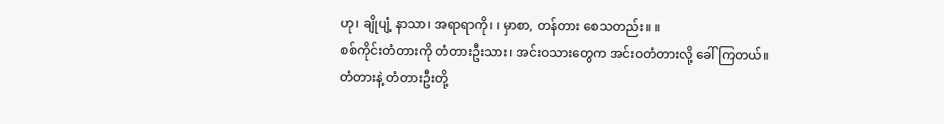ဟု၊ ချိုပျံ့ နာသာ၊ အရာရာကို၊ ၊ မှာစာ, တန်တား စေသတည်း။ ။
စစ်ကိုင်းတံတားကို တံတားဦးသား၊ အင်းဝသားတွေက အင်းဝတံတားလို့ ခေါ်ကြတယ်။
တံတားနဲ့ တံတားဦးတို့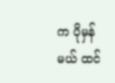က ပိုမှန်မယ် ထင်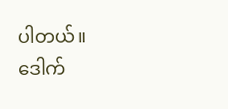ပါတယ်။
ဒေါက်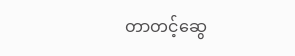တာတင့်ဆွေ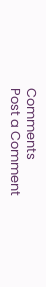Comments
Post a Comment